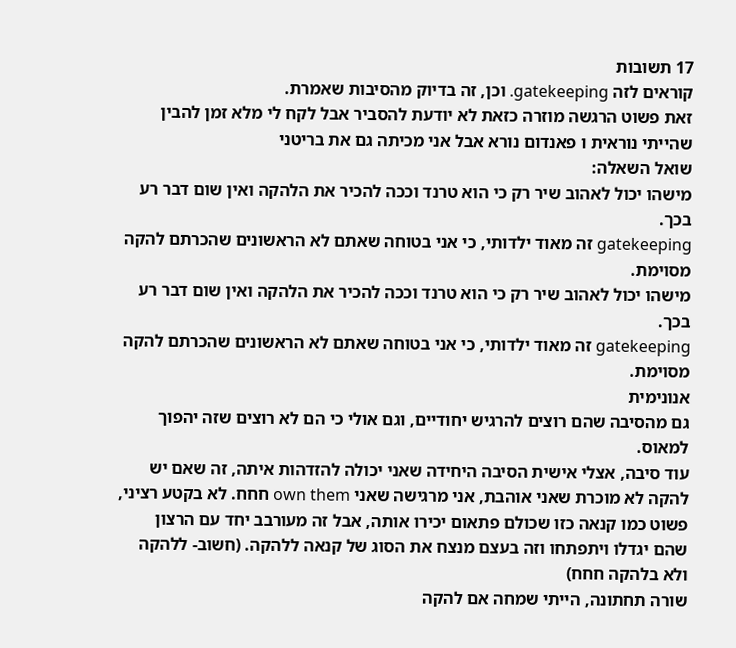17 תשובות
קוראים לזה gatekeeping. וכן, זה בדיוק מהסיבות שאמרת.
זאת פשוט הרגשה מוזרה כזאת לא יודעת להסביר אבל לקח לי מלא זמן להבין שהייתי נוראית ו פאנדום נורא אבל אני מכיתה גם את בריטני
שואל השאלה:
מישהו יכול לאהוב שיר רק כי הוא טרנד וככה להכיר את הלהקה ואין שום דבר רע בכך.
gatekeeping זה מאוד ילדותי, כי אני בטוחה שאתם לא הראשונים שהכרתם להקה מסוימת.
מישהו יכול לאהוב שיר רק כי הוא טרנד וככה להכיר את הלהקה ואין שום דבר רע בכך.
gatekeeping זה מאוד ילדותי, כי אני בטוחה שאתם לא הראשונים שהכרתם להקה מסוימת.
אנונימית
גם מהסיבה שהם רוצים להרגיש יחודיים, וגם אולי כי הם לא רוצים שזה יהפוך למאוס.
עוד סיבה, אצלי אישית הסיבה היחידה שאני יכולה להזדהות איתה, זה שאם יש להקה לא מוכרת שאני אוהבת, אני מרגישה שאני own them חחח. לא בקטע רציני, פשוט כמו קנאה כזו שכולם פתאום יכירו אותה, אבל זה מעורבב יחד עם הרצון שהם יגדלו ויתפתחו וזה בעצם מנצח את הסוג של קנאה ללהקה. (חשוב- ללהקה ולא בלהקה חחח)
שורה תחתונה, הייתי שמחה אם להקה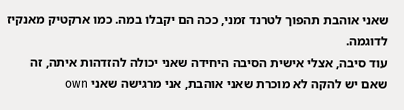שאני אוהבת תהפוך לטרנד זמני, ככה הם יקבלו במה. כמו ארקטיק מאנקיז לדוגמה.
עוד סיבה, אצלי אישית הסיבה היחידה שאני יכולה להזדהות איתה, זה שאם יש להקה לא מוכרת שאני אוהבת, אני מרגישה שאני own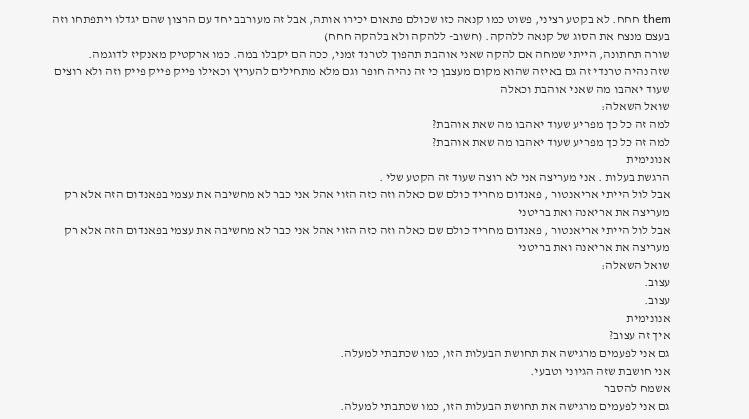them חחח. לא בקטע רציני, פשוט כמו קנאה כזו שכולם פתאום יכירו אותה, אבל זה מעורבב יחד עם הרצון שהם יגדלו ויתפתחו וזה בעצם מנצח את הסוג של קנאה ללהקה. (חשוב- ללהקה ולא בלהקה חחח)
שורה תחתונה, הייתי שמחה אם להקה שאני אוהבת תהפוך לטרנד זמני, ככה הם יקבלו במה. כמו ארקטיק מאנקיז לדוגמה.
שזה נהיה טרנדי זה גם באיזה שהוא מקום מעצבן כי זה נהיה חופר וגם מלא מתחילים להעריץ וכאילו פייק פייק פייק וזה ולא רוצים שעוד יאהבו מה שאני אוהבת וכאלה
שואל השאלה:
למה זה כל כך מפריע שעוד יאהבו מה שאת אוהבת?
למה זה כל כך מפריע שעוד יאהבו מה שאת אוהבת?
אנונימית
הרגשת בעלות . אני מעריצה אני לא רוצה שעוד זה הקטע שלי .
אבל לול הייתי אריאנטור , פאנדום מחריד כולם שם כאלה וזה כזה הזוי אהל אני כבר לא מחשיבה את עצמי בפאנדום הזה אלא רק מעריצה את אריאנה ואת בריטני
אבל לול הייתי אריאנטור , פאנדום מחריד כולם שם כאלה וזה כזה הזוי אהל אני כבר לא מחשיבה את עצמי בפאנדום הזה אלא רק מעריצה את אריאנה ואת בריטני
שואל השאלה:
עצוב.
עצוב.
אנונימית
איך זה עצוב?
גם אני לפעמים מרגישה את תחושת הבעלות הזו, כמו שכתבתי למעלה.
אני חושבת שזה הגיוני וטבעי.
אשמח להסבר
גם אני לפעמים מרגישה את תחושת הבעלות הזו, כמו שכתבתי למעלה.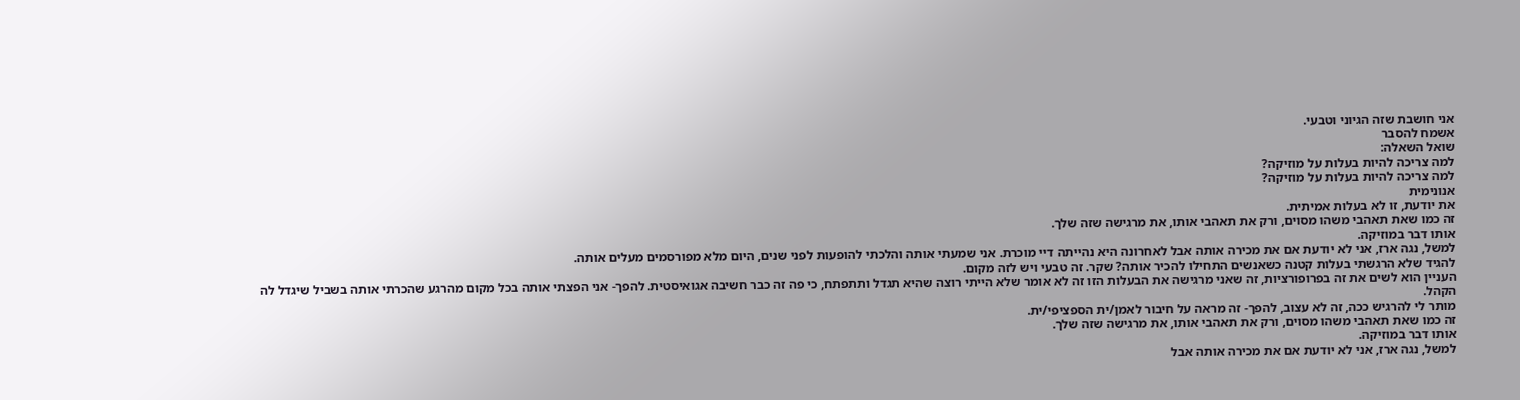אני חושבת שזה הגיוני וטבעי.
אשמח להסבר
שואל השאלה:
למה צריכה להיות בעלות על מוזיקה?
למה צריכה להיות בעלות על מוזיקה?
אנונימית
את יודעת, זו לא בעלות אמיתית.
זה כמו שאת תאהבי משהו מסוים, ורק את תאהבי אותו, את מרגישה שזה שלך.
אותו דבר במוזיקה.
למשל, נגה ארז, אני לא יודעת אם את מכירה אותה אבל לאחרונה היא נהייתה דיי מוכרת. אני שמעתי אותה והלכתי להופעות לפני שנים, היום מלא מפורסמים מעלים אותה.
להגיד שלא הרגשתי בעלות קטנה כשאנשים התחילו להכיר אותה? שקר. זה טבעי ויש לזה מקום.
העניין הוא לשים את זה בפרופורציות, זה שאני מרגישה את הבעלות הזו זה לא אומר שלא הייתי רוצה שהיא תגדל ותתפתח, כי פה זה כבר חשיבה אגואיסטית. להפך- אני הפצתי אותה בכל מקום מהרגע שהכרתי אותה בשביל שיגדל לה הקהל.
מותר לי להרגיש ככה, זה לא עצוב, להפך- זה מראה על חיבור לאמן/ית הספציפי/ית.
זה כמו שאת תאהבי משהו מסוים, ורק את תאהבי אותו, את מרגישה שזה שלך.
אותו דבר במוזיקה.
למשל, נגה ארז, אני לא יודעת אם את מכירה אותה אבל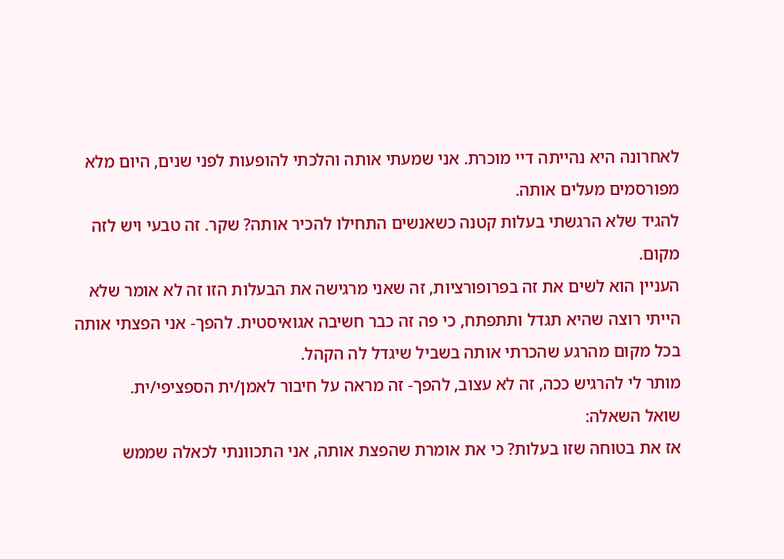לאחרונה היא נהייתה דיי מוכרת. אני שמעתי אותה והלכתי להופעות לפני שנים, היום מלא מפורסמים מעלים אותה.
להגיד שלא הרגשתי בעלות קטנה כשאנשים התחילו להכיר אותה? שקר. זה טבעי ויש לזה מקום.
העניין הוא לשים את זה בפרופורציות, זה שאני מרגישה את הבעלות הזו זה לא אומר שלא הייתי רוצה שהיא תגדל ותתפתח, כי פה זה כבר חשיבה אגואיסטית. להפך- אני הפצתי אותה בכל מקום מהרגע שהכרתי אותה בשביל שיגדל לה הקהל.
מותר לי להרגיש ככה, זה לא עצוב, להפך- זה מראה על חיבור לאמן/ית הספציפי/ית.
שואל השאלה:
אז את בטוחה שזו בעלות? כי את אומרת שהפצת אותה, אני התכוונתי לכאלה שממש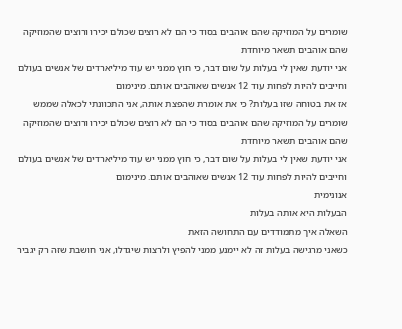שומרים על המוזיקה שהם אוהבים בסוד כי הם לא רוצים שכולם יכירו ורוצים שהמוזיקה שהם אוהבים תשאר מיוחדת
אני יודעת שאין לי בעלות על שום דבר, כי חוץ ממני יש עוד מיליארדים של אנשים בעולם וחייבים להיות לפחות עוד 12 אנשים שאוהבים אותם. מינימום
אז את בטוחה שזו בעלות? כי את אומרת שהפצת אותה, אני התכוונתי לכאלה שממש שומרים על המוזיקה שהם אוהבים בסוד כי הם לא רוצים שכולם יכירו ורוצים שהמוזיקה שהם אוהבים תשאר מיוחדת
אני יודעת שאין לי בעלות על שום דבר, כי חוץ ממני יש עוד מיליארדים של אנשים בעולם וחייבים להיות לפחות עוד 12 אנשים שאוהבים אותם. מינימום
אנונימית
הבעלות היא אותה בעלות
השאלה איך מתמודדים עם התחושה הזאת
כשאני מרגישה בעלות זה לא יימנע ממני להפיץ ולרצות שיגדלו, אני חושבת שזה רק יגביר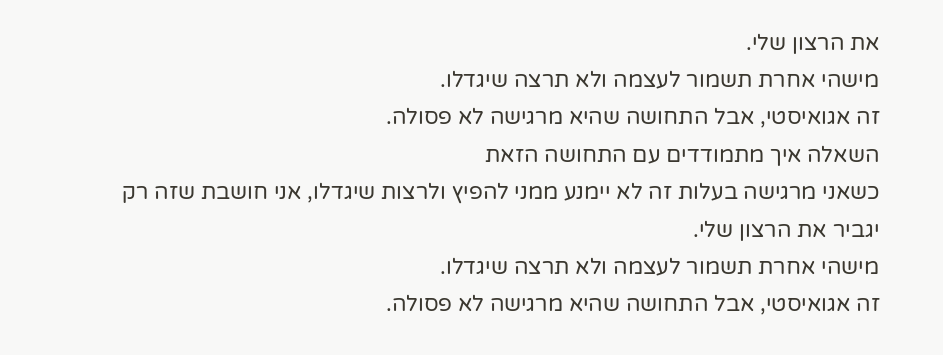את הרצון שלי.
מישהי אחרת תשמור לעצמה ולא תרצה שיגדלו.
זה אגואיסטי, אבל התחושה שהיא מרגישה לא פסולה.
השאלה איך מתמודדים עם התחושה הזאת
כשאני מרגישה בעלות זה לא יימנע ממני להפיץ ולרצות שיגדלו, אני חושבת שזה רק יגביר את הרצון שלי.
מישהי אחרת תשמור לעצמה ולא תרצה שיגדלו.
זה אגואיסטי, אבל התחושה שהיא מרגישה לא פסולה.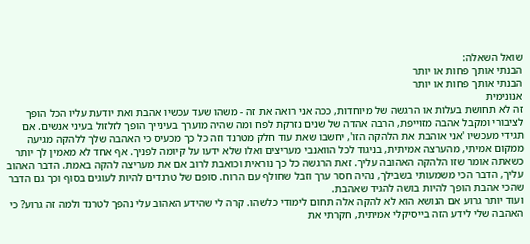שואל השאלה:
הבנתי אותך פחות או יותר
הבנתי אותך פחות או יותר
אנונימית
זה לא תחושת בעלות או הרגשה של מיוחדות, ככה אני רואה את זה - משהו שעד עכשיו אהבת ואת יודעת עליו הכל הופך לציבורי ומקבל אהבה מזוייפת, הרבה אהדה של שנים נזרקת לפח ומה שהיה מוערך בעינייך הופך לזלזול בעיני אנשים. אם תגידי מעכשיו 'אני אוהבת את הלהקה הזו', יחשבו שאת עוד חלק מטרנד וזה כל כך מכעיס כי האהבה שלך ללהקה מגיעה ממקום אמיתי, מהערצה אמיתית, בניגוד לכל הוואנבי מעריצים ואלו שלא ידעו על קיומה לפניך. אף אחד לא מאמין לך יותר כשאתה אומר שזו הלהקה האהובה עליך. זאת הרגשה כל כך נוראית וכואבת לרוב אם את מעריצה להקה באמת. הדבר האהוב עליך, הדבר הכי משמעותי בשבילך, נהיה חסר ערך וזבל שחולף עם הרוח. סופם של טרנדים להיות לעוגים בסוף וכך גם הדבר שהכי אהבת הופך להיות בושה להגיד שאהבת.
ועוד יותר גרוע אם הנושא הוא לא להקה אלה תחום לימודי כלשהו. קרה לי שהידע האהוב עלי נהפך לטרנד ולמה זה גרוע? כי האהבה שלי לידע הזה בייסיקלי אמיתית, חקרתי את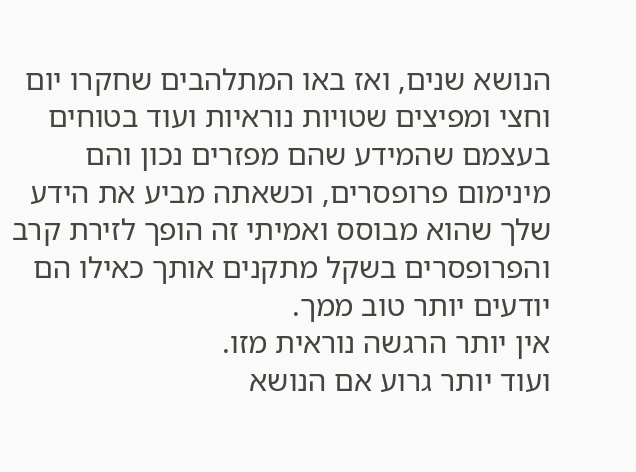הנושא שנים, ואז באו המתלהבים שחקרו יום וחצי ומפיצים שטויות נוראיות ועוד בטוחים בעצמם שהמידע שהם מפזרים נכון והם מינימום פרופסרים, וכשאתה מביע את הידע שלך שהוא מבוסס ואמיתי זה הופך לזירת קרב והפרופסרים בשקל מתקנים אותך כאילו הם יודעים יותר טוב ממך.
אין יותר הרגשה נוראית מזו.
ועוד יותר גרוע אם הנושא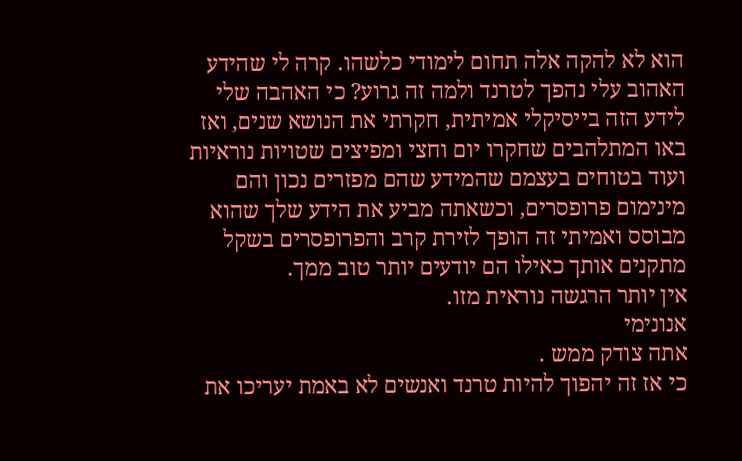הוא לא להקה אלה תחום לימודי כלשהו. קרה לי שהידע האהוב עלי נהפך לטרנד ולמה זה גרוע? כי האהבה שלי לידע הזה בייסיקלי אמיתית, חקרתי את הנושא שנים, ואז באו המתלהבים שחקרו יום וחצי ומפיצים שטויות נוראיות ועוד בטוחים בעצמם שהמידע שהם מפזרים נכון והם מינימום פרופסרים, וכשאתה מביע את הידע שלך שהוא מבוסס ואמיתי זה הופך לזירת קרב והפרופסרים בשקל מתקנים אותך כאילו הם יודעים יותר טוב ממך.
אין יותר הרגשה נוראית מזו.
אנונימי
אתה צודק ממש .
כי אז זה יהפוך להיות טרנד ואנשים לא באמת יעריכו את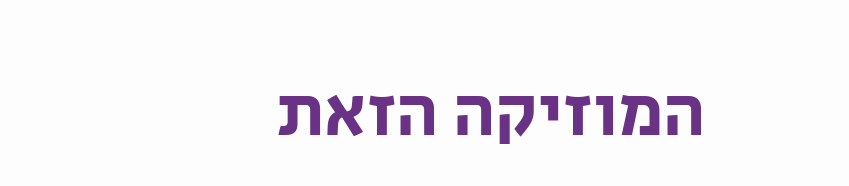המוזיקה הזאת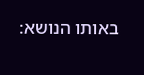באותו הנושא: